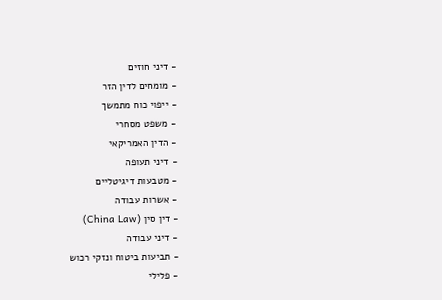- דיני חוזים
- מומחים לדין הזר
- ייפוי כוח מתמשך
- משפט מסחרי
- הדין האמריקאי
- דיני תעופה
- מטבעות דיגיטליים
- אשרות עבודה
- דין סין (China Law)
- דיני עבודה
- תביעות ביטוח ונזקי רכוש
- פלילי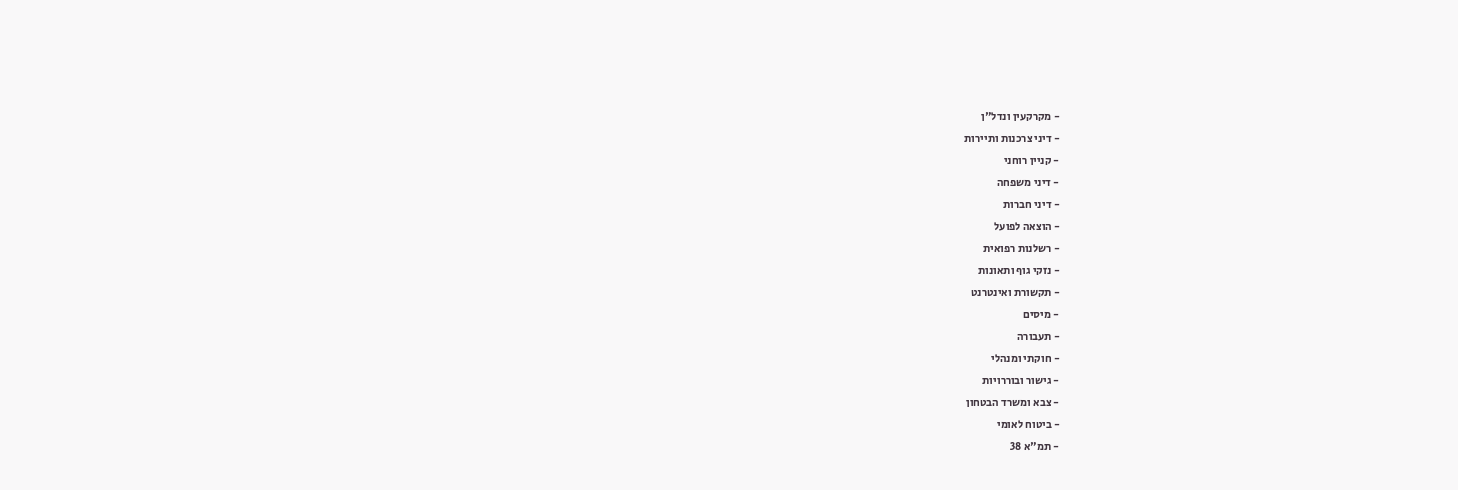- מקרקעין ונדל"ן
- דיני צרכנות ותיירות
- קניין רוחני
- דיני משפחה
- דיני חברות
- הוצאה לפועל
- רשלנות רפואית
- נזקי גוף ותאונות
- תקשורת ואינטרנט
- מיסים
- תעבורה
- חוקתי ומנהלי
- גישור ובוררויות
- צבא ומשרד הבטחון
- ביטוח לאומי
- תמ"א 38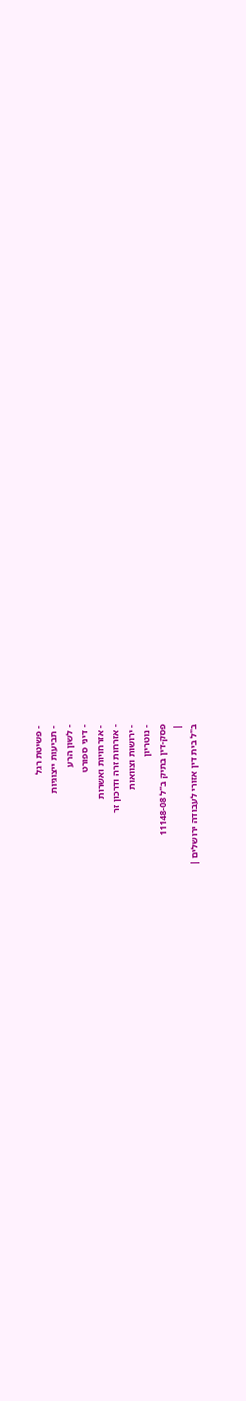- פשיטת רגל
- תביעות ייצוגיות
- לשון הרע
- דיני ספורט
- אזרחויות ואשרות
- אזרחות זרה ודרכון זר
- ירושות וצוואות
- נוטריון
פסק-דין בתיק ב"ל 11148-08
|
ב"ל בית דין אזורי לעבודה ירושלים |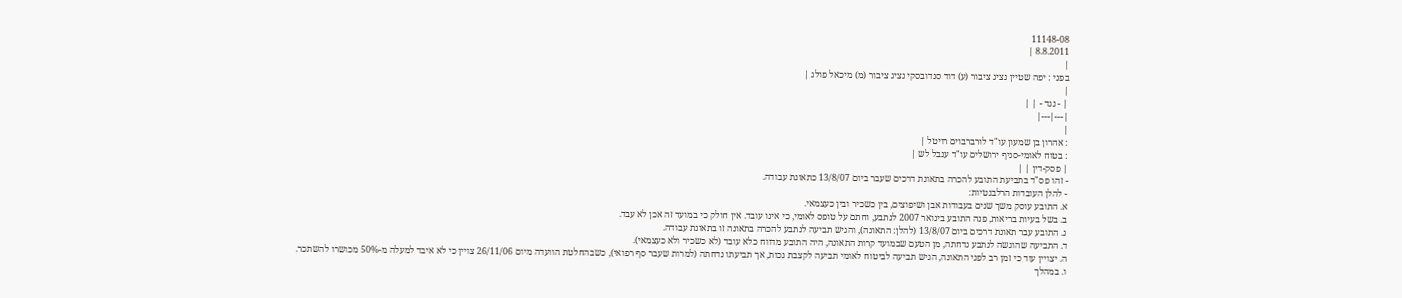11148-08
8.8.2011 |
|
בפני : יפה שטיין נציג ציבור (ע) דוד סנדובסקי נציג ציבור (מ) מיכאל פולג |
|
| - נגד - | |
|---|---|
|
: אהרון בן שמעון עו"ד לורברבוים רויטל |
: בטוח לאומי-סניף ירושלים עו"ד ענבל לש |
| פסק-דין | |
- זהו פס"ד בתביעת התובע להכרה בתאונת דרכים שעבר ביום 13/8/07 כתאונת עבודה.
- להלן העובדות הרלבנטיות:
א. התובע עוסק משך שנים בעבודות אבן ושיפוצים, בין כשכיר ובין כעצמאי.
ב. בשל בעיות בריאות, פנה התובע בינואר 2007 לנתבע, וחתם על טופס לאומי, כי אינו עובד. אין חולק כי במועד זה אכן לא עבד.
ג. התובע עבר תאונת דרכים ביום 13/8/07 (להלן: התאונה), והגיש תביעה לנתבע להכרה בתאונה זו בתאונת עבודה.
ד. התביעה שהוגשה לנתבע נדחתה, מן הטעם שבמועד קרות התאונה, היה התובע מדווח כלא עובד (לא כשכיר ולא כעצמאי).
ה. יצויין עוד כי זמן רב לפני התאונה, הגיש תביעה לביטוח לאומי תביעה לקצבת נכות, אך תביעתו נדחתה (למרות שעבר סף רפואי), כשבהחלטת הוועדה מיום 26/11/06 צויין כי לא איבד למעלה מ-50% מכושרו להשתכר.
ו. במהלך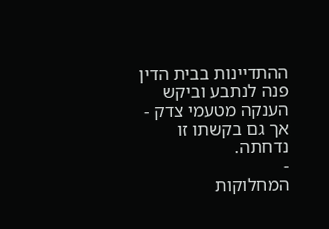ההתדיינות בבית הדין פנה לנתבע וביקש הענקה מטעמי צדק - אך גם בקשתו זו נדחתה.
-
המחלוקות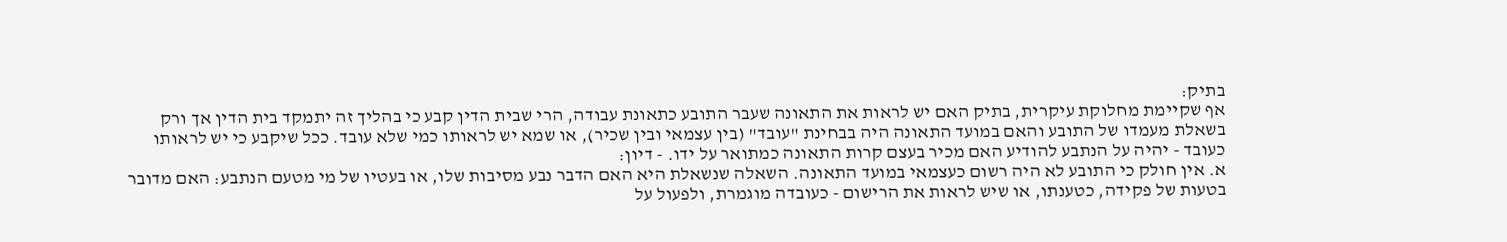בתיק:
אף שקיימת מחלוקת עיקרית, בתיק האם יש לראות את התאונה שעבר התובע כתאונת עבודה, הרי שבית הדין קבע כי בהליך זה יתמקד בית הדין אך ורק בשאלת מעמדו של התובע והאם במועד התאונה היה בבחינת "עובד" (בין עצמאי ובין שכיר), או שמא יש לראותו כמי שלא עובד. ככל שיקבע כי יש לראותו כעובד - יהיה על הנתבע להודיע האם מכיר בעצם קרות התאונה כמתואר על ידו. - דיון:
א. אין חולק כי התובע לא היה רשום כעצמאי במועד התאונה. השאלה שנשאלת היא האם הדבר נבע מסיבות שלו, או בעטיו של מי מטעם הנתבע: האם מדובר בטעות של פקידה, כטענתו, או שיש לראות את הרישום - כעובדה מוגמרת, ולפעול על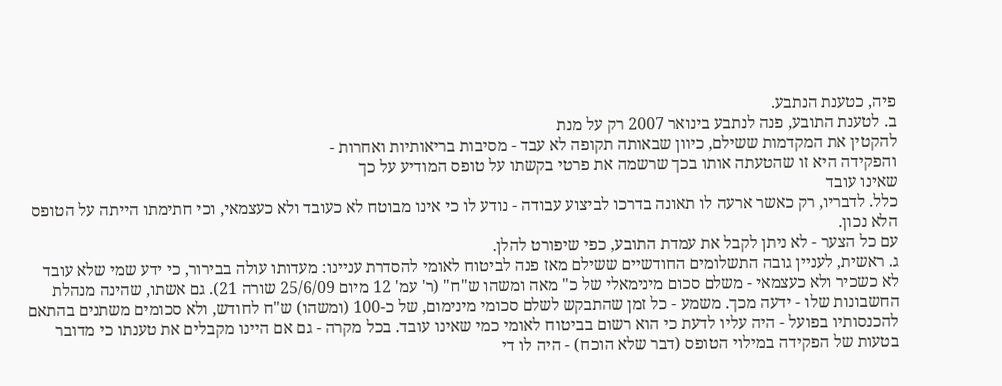פיה, כטענת הנתבע.
ב. לטענת התובע, פנה לנתבע בינואר 2007 רק על מנת
להקטין את המקדמות ששילם, כיוון שבאותה תקופה לא עבד - מסיבות בריאותיות ואחרות -
והפקידה היא זו שהטעתה אותו בכך שרשמה את פרטי בקשתו על טופס המודיע על כך
שאינו עובד
כלל. לדבריו, רק כאשר ארעה לו תאונה בדרכו לביצוע עבודה - נודע לו כי אינו מבוטח לא כעובד ולא כעצמאי, וכי חתימתו הייתה על הטופס הלא נכון.
עם כל הצער - לא ניתן לקבל את עמדת התובע, כפי שיפורט להלן.
ג. ראשית, לעניין גובה התשלומים החודשיים ששילם מאז פנה לביטוח לאומי להסדרת עניינו: מעדותו עולה בבירור, כי ידע שמי שלא עובד לא כשכיר ולא כעצמאי - משלם סכום מינימאלי של כ" מאה ומשהו ש"ח" (ר' עמ' 12 מיום 25/6/09 שורה 21). גם אשתו, שהינה מנהלת החשבונות שלו - ידעה מכך. משמע - כל זמן שהתבקש לשלם סכומי מינימום, של כ-100 (ומשהו) ש"ח לחודש, ולא סכומים משתנים בהתאם להכנסותיו בפועל - היה עליו לדעת כי הוא רשום בביטוח לאומי כמי שאינו עובד. בכל מקרה - גם אם היינו מקבלים את טענתו כי מדובר בטעות של הפקידה במילוי הטופס (דבר שלא הוכח) - היה לו די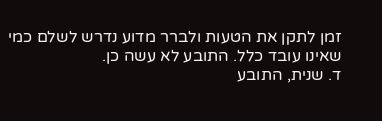זמן לתקן את הטעות ולברר מדוע נדרש לשלם כמי שאינו עובד כלל. התובע לא עשה כן.
ד. שנית, התובע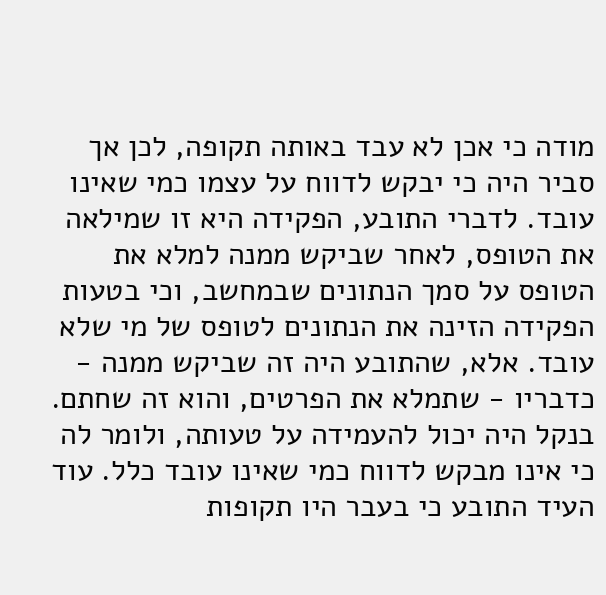מודה כי אכן לא עבד באותה תקופה, לכן אך סביר היה כי יבקש לדווח על עצמו כמי שאינו עובד. לדברי התובע, הפקידה היא זו שמילאה את הטופס, לאחר שביקש ממנה למלא את הטופס על סמך הנתונים שבמחשב, וכי בטעות הפקידה הזינה את הנתונים לטופס של מי שלא עובד. אלא, שהתובע היה זה שביקש ממנה - כדבריו - שתמלא את הפרטים, והוא זה שחתם. בנקל היה יכול להעמידה על טעותה, ולומר לה כי אינו מבקש לדווח כמי שאינו עובד כלל. עוד העיד התובע כי בעבר היו תקופות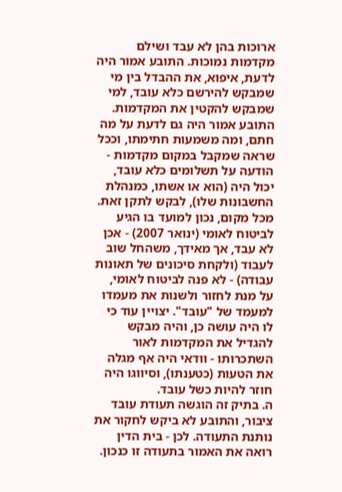ארוכות בהן לא עבד ושילם מקדמות נמוכות. התובע אמור היה לדעת, איפוא, את ההבדל בין מי שמבקש להירשם כלא עובד, למי שמבקש להקטין את המקדמות. התובע אמור היה גם לדעת על מה חתם, ומה משמעות חתימתו, וככל שראה שמקבל במקום מקדמות - הודעה על תשלומים כלא עובד, יכול היה (הוא או אשתו, כמנהלת החשבונות שלו), לבקש לתקן זאת. מכל מקום, נכון למועד בו הגיע לביטוח לאומי (ינואר 2007) - אכן לא עבד, אך מאידך, משהחל שוב לעבוד (ולקחת סיכונים של תאונות עבודה) - לא פנה לביטוח לאומי, על מנת לחזור ולשנות את מעמדו למעמד של "עובד". יצויין עוד כי לו היה עושה כן, והיה מבקש להגדיל את המקדמות לאור השתכרותו - וודאי היה אף מגלה את הטעות (כטענתו), וסיווגו היה חוזר להיות כשל עובד.
ה. בתיק זה הוגשה תעודת עובד ציבור, והתובע לא ביקש לחקור את נותנת התעודה. לכן - בית הדין רואה את האמור בתעודה זו כנכון.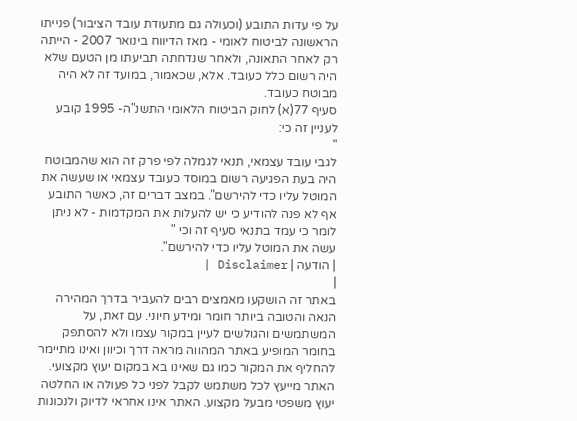על פי עדות התובע (וכעולה גם מתעודת עובד הציבור) פנייתו הראשונה לביטוח לאומי - מאז הדיווח בינואר 2007 - הייתה רק לאחר התאונה, ולאחר שנדחתה תביעתו מן הטעם שלא היה רשום כלל כעובד. אלא, שכאמור, במועד זה לא היה מבוטח כעובד.
סעיף 77(א) לחוק הביטוח הלאומי התשנ"ה- 1995 קובע לעניין זה כי:
"
לגבי עובד עצמאי, תנאי לגמלה לפי פרק זה הוא שהמבוטח היה בעת הפגיעה רשום במוסד כעובד עצמאי או שעשה את המוטל עליו כדי להירשם". במצב דברים זה, כאשר התובע אף לא פנה להודיע כי יש להעלות את המקדמות - לא ניתן לומר כי עמד בתנאי סעיף זה וכי "
עשה את המוטל עליו כדי להירשם".
| הודעה | Disclaimer |
|
באתר זה הושקעו מאמצים רבים להעביר בדרך המהירה הנאה והטובה ביותר חומר ומידע חיוני. עם זאת, על המשתמשים והגולשים לעיין במקור עצמו ולא להסתפק בחומר המופיע באתר המהווה מראה דרך וכיוון ואינו מתיימר להחליף את המקור כמו גם שאינו בא במקום יעוץ מקצועי. האתר מייעץ לכל משתמש לקבל לפני כל פעולה או החלטה יעוץ משפטי מבעל מקצוע. האתר אינו אחראי לדיוק ולנכונות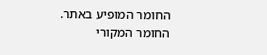החומר המופיע באתר. החומר המקורי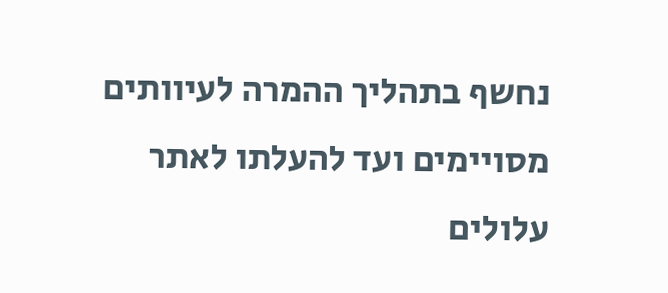נחשף בתהליך ההמרה לעיוותים מסויימים ועד להעלתו לאתר עלולים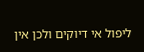ליפול אי דיוקים ולכן אין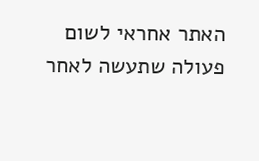האתר אחראי לשום פעולה שתעשה לאחר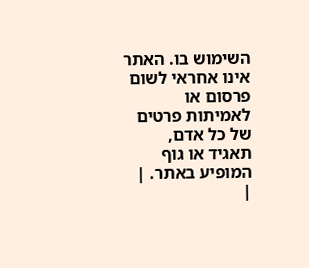השימוש בו. האתר אינו אחראי לשום פרסום או לאמיתות פרטים של כל אדם, תאגיד או גוף המופיע באתר. |
|